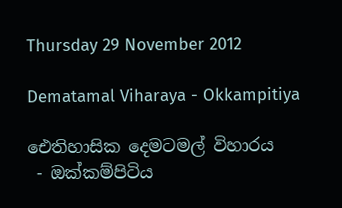Thursday 29 November 2012

Dematamal Viharaya - Okkampitiya

ඓතිහාසික දෙමටමල් විහාරය
 - ඔක්කම්පිටිය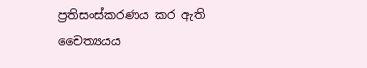ප්‍රතිසංස්කරණය කර ඇති
චෛත්‍යයය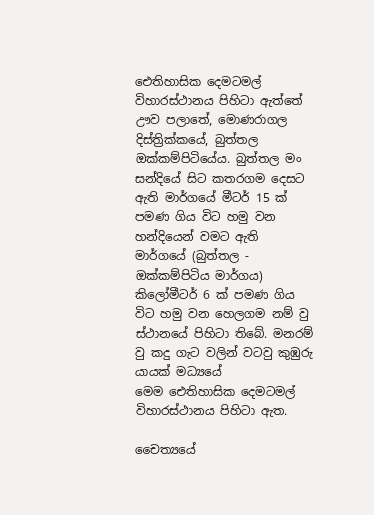ඓතිහාසික දෙමටමල් විහාරස්ථානය පිහිටා ඇත්තේ ඌව පලාතේ, මොණරාගල දිස්ත්‍රික්කයේ, බුත්තල ඔක්කම්පිටියේය. බුත්තල මං සන්දියේ සිට කතරගම දෙසට ඇති මාර්ගයේ මීටර් 15 ක් පමණ ගිය විට හමු වන හන්දියෙන් වමට ඇති මාර්ගයේ (බුත්තල - ඔක්කම්පිටිය මාර්ගය) කිලෝමීටර් 6 ක් පමණ ගිය විට හමු වන හෙලගම නම් වු ස්ථානයේ පිහිටා තිබේ. මනරම් වු කදු ගැට වලින් වටවු කුඹුරු යායක් මධ්‍යයේ මෙම ‍ඓතිහාසික දෙමටමල් විහාරස්ථානය පිහිටා ඇත.

චෛත්‍යයේ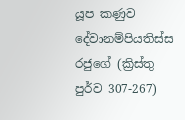යූප කණුව
දේවානම්පියතිස්ස රජුගේ (ක්‍රිස්තු පුර්ව 307-267)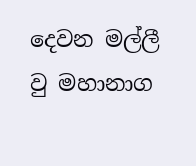දෙවන මල්ලී වු මහානාග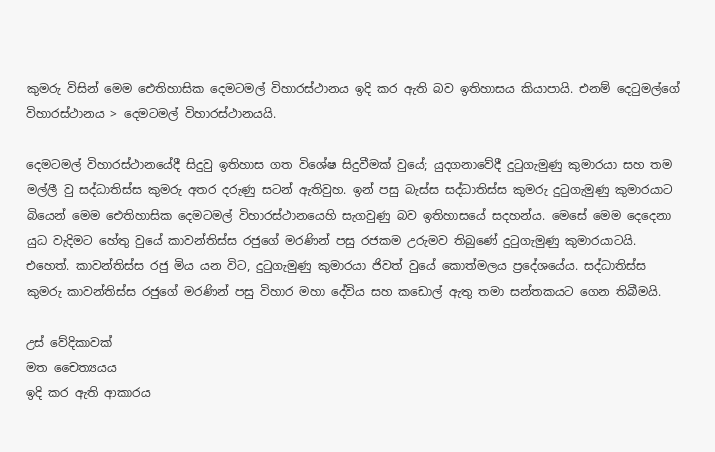කුමරු විසින් මෙම ඓතිහාසික දෙමටමල් විහාරස්ථානය ඉදි කර ඇති බව ඉතිහාසය කියාපායි. එනම් දෙටුමල්ගේ විහාරස්ථානය > දෙමටමල් විහාරස්ථානයයි.

දෙමටමල් විහාරස්ථානයේදී සිදුවු ඉතිහාස ගත විශේෂ සිදුවීමක් වුයේ; යුදගනාවේදී දුටුගැමුණු කුමාරයා සහ තම මල්ලී වු සද්ධාතිස්ස කුමරු අතර දරුණු සටන් ඇතිවුහ. ඉන් පසු බැස්ස සද්ධාතිස්ස කුමරු දුටුගැමුණු කුමාරයාට බියෙන් මෙම ඓතිහාසික දෙමටමල් විහාරස්ථානයෙහි සැගවුණු බව ඉතිහාසයේ සදහන්ය. මෙසේ මෙම දෙදෙනා යුධ වැදිමට හේතු වුයේ කාවන්තිස්ස රජුගේ මරණින් පසු රජකම උරුමව තිබුණේ දුටුගැමුණු කුමාරයාටයි. එහෙත්. කාවන්තිස්ස රජු මිය යන විට, දුටුගැමුණු කුමාරයා ජිවත් වුයේ කොත්මලය ප්‍රදේශයේය. සද්ධාතිස්ස කුමරු කාවන්තිස්ස රජුගේ මරණින් පසු විහාර මහා දේවිය සහ කඩොල් ඇතු තමා සන්තකයට ගෙන තිබීමයි.

උස් වේදිකාවක්
මත චෛත්‍යයය
ඉදි කර ඇති ආකාරය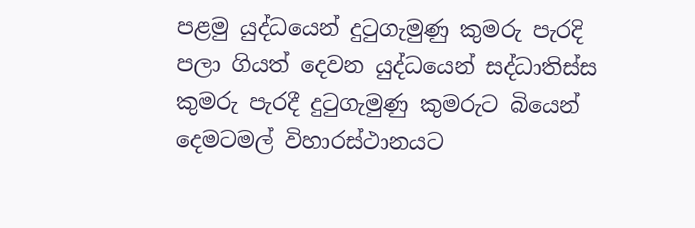පළමු යුද්ධයෙන් දුටුගැමුණු කුමරු පැරදි පලා ගියත් දෙවන යුද්ධයෙන් සද්ධාතිස්ස කුමරු පැරදී දුටුගැමුණු කුමරුට බියෙන් දෙමටමල් විහාරස්ථානයට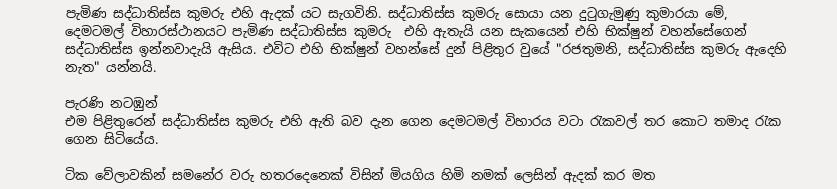පැමිණ සද්ධාතිස්ස කුමරු එහි ඇදක් යට සැගවිනි. සද්ධාතිස්ස කුමරු සොයා යන දුටුගැමුණු කුමාරයා මේ, දෙමටමල් විහාරස්ථානයට පැමිණ සද්ධාතිස්ස කුමරු  එහි ඇතැයි යන සැකයෙන් එහි භික්ෂුන් වහන්සේගෙන් සද්ධාතිස්ස ඉන්නවාදැයි ඇසිය. එවිට එහි භික්ෂුන් වහන්සේ දුන් පිළිතුර වුයේ "රජතුමනි, සද්ධාතිස්ස කුමරු ඇදෙහි නැත" යන්නයි.

පැරණි නටඹුන්
එම පිළිතුරෙන් සද්ධාතිස්ස කුමරු එහි ඇති බව දැන ගෙන දෙමටමල් විහාරය වටා රැකවල් තර කොට තමාද රැක ගෙන සිටියේය.

ටික වේලාවකින් සමනේර වරු හතරදෙනෙක් විසින් මියගිය හිමි නමක් ලෙසින් ඇදක් කර මත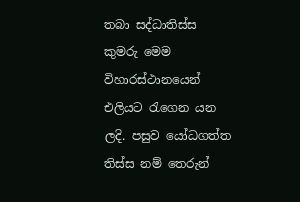තබා සද්ධාතිස්ස කුමරු මෙම විහාරස්ථානයෙන් එලියට රැගෙන යන ලදි. පසුව යෝධගත්ත තිස්ස නම් තෙරුන්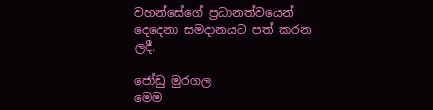වහන්සේගේ ප්‍රධානත්වයෙන් දෙදෙනා සමදානයට පත් කරන ලදී.

ජෝඩු මුරගල
මෙම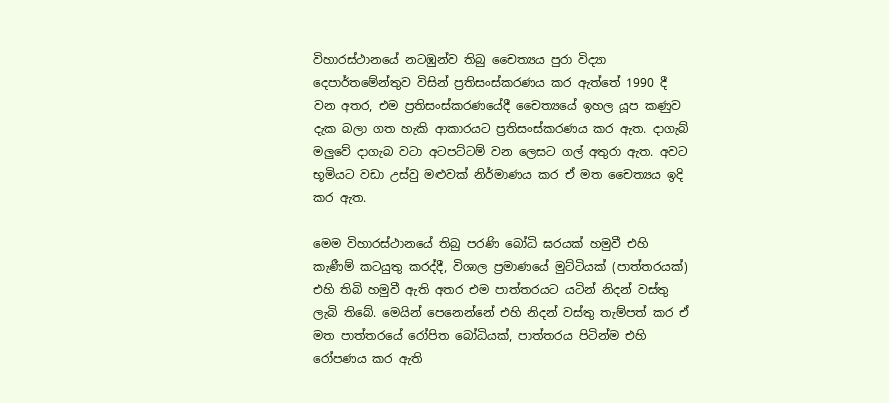විහාරස්ථානයේ නටඹුන්ව තිබු චෛත්‍යය පුරා විද්‍යා දෙපාර්තමේන්තුව විසින් ප්‍රතිසංස්කරණය කර ඇත්තේ 1990 දී වන අතර, එම ප්‍රතිසංස්කරණයේදී චෛත්‍යයේ ඉහල යූප කණුව දැක බලා ගත හැකි ආකාරයට ප්‍රතිසංස්කරණය කර ඇත. දාගැබ් මලුවේ දාගැබ වටා අටපට්ටම් වන ලෙසට ගල් අතුරා ඇත. අවට භූමියට වඩා උස්වු මළුවක් නිර්මාණය කර ඒ මත චෛත්‍යය ඉදි කර ඇත.

මෙම විහාරස්ථානයේ තිබු පරණි බෝධි ඝරයක් හමුවී එහි කැණීම් කටයුතු කරද්දී, විශාල ප්‍රමාණයේ මුට්ටියක් (පාත්තරයක්) එහි තිබි හමුවී ඇති අතර එම පාත්තරයට යටින් නිදන් වස්තු ලැබි තිබේ. මෙයින් පෙනෙන්නේ එහි නිදන් වස්තු තැම්පත් කර ඒ මත පාත්තරයේ රෝපිත බෝධියක්, පාත්තරය පිටින්ම එහි රෝපණය කර ඇති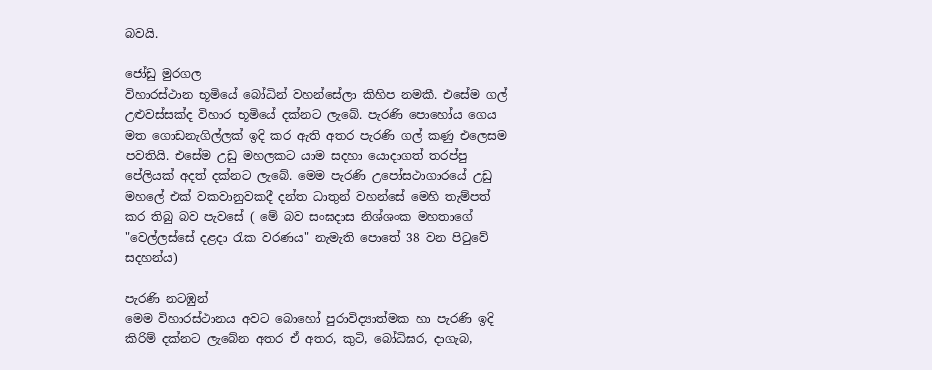බවයි.

ජෝඩු මුරගල
විහාරස්ථාන‍ භූමියේ බෝධින් වහන්සේලා කිහිප නමකී. එසේම ගල් උළුවස්සක්ද විහාර භූමියේ දක්නට ලැබේ. පැරණි පොහෝය ගෙය මත ගොඩනැගිල්ලක් ඉදි කර ඇති අතර පැරණි ගල් කණු එලෙසම පවතියි. එසේම උඩු මහලකට යාම සදහා යොදාගත් තරප්පු පේලියක් අදත් දක්නට ලැබේ. මෙම පැරණි උපෝසථාගාරයේ උඩු මහලේ එක් වකවානුවකදී දන්ත ධාතුන් වහන්සේ මෙහි තැම්පත් කර තිබු බව පැවසේ ( මේ බව සංඝදාස නිශ්ශංක මහතාගේ "වෙල්ලස්සේ දළදා රැක වරණය" නැමැති පොතේ 38 වන පිටුවේ සදහන්ය)

පැරණි නටඹුන්
මෙම විහාරස්ථාන‍ය අවට බොහෝ පුරාවිද්‍යාත්මක හා පැරණි ඉදි කිරිම් දක්නට ලැබේන අතර ඒ අතර, කුටි, බෝධිඝර, දාගැබ,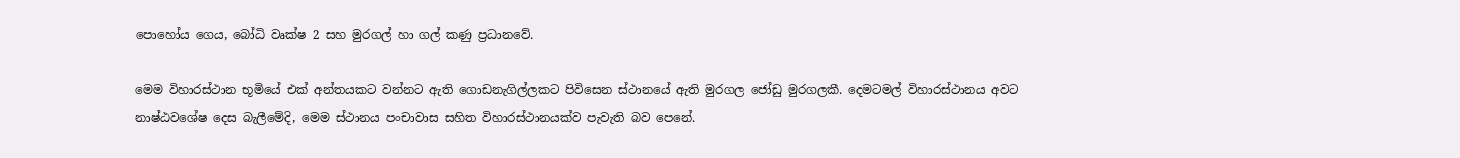පොහෝය ගෙය, බෝධි වෘක්ෂ 2 සහ මුරගල් හා ගල් කණු ප්‍රධානවේ.

මෙම විහාරස්ථාන භූමියේ එක් අන්තයකට වන්නට ඇති ගොඩනැගිල්ලකට පිවිසෙන ස්ථානයේ ඇති මුරගල ජෝඩු මුරගලකී. දෙමටමල් විහාරස්ථානය අවට නාෂ්ඨවශේෂ දෙස බැලීමේදි, මෙම ස්ථානය පංචාවාස සහිත විහාරස්ථානයක්ව පැවැති බව පෙනේ.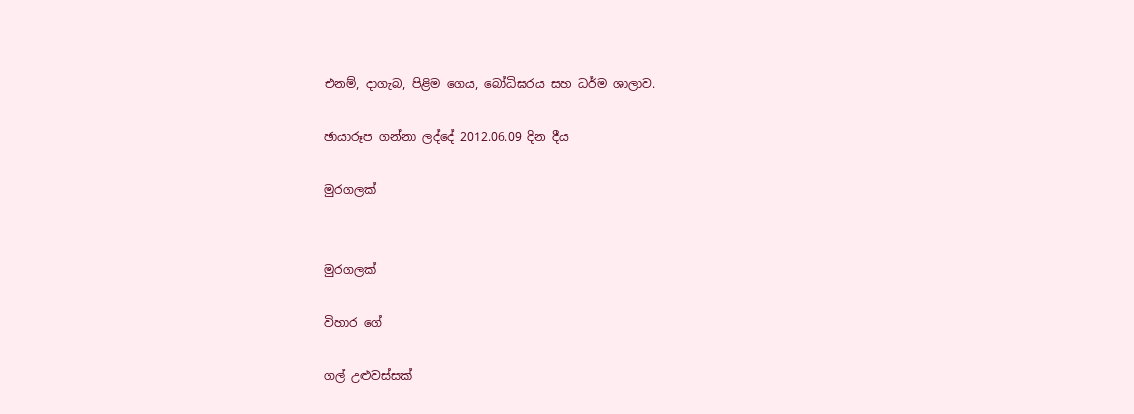එනම්, දාගැබ, පිළිම ගෙය, බෝධිඝරය සහ ධර්ම ශාලාව.

ඡායාරූප ගන්නා ලද්දේ 2012.06.09 දින දීය

මුරගලක්


මුරගලක්

විහාර ගේ

ගල් උළුවස්සක්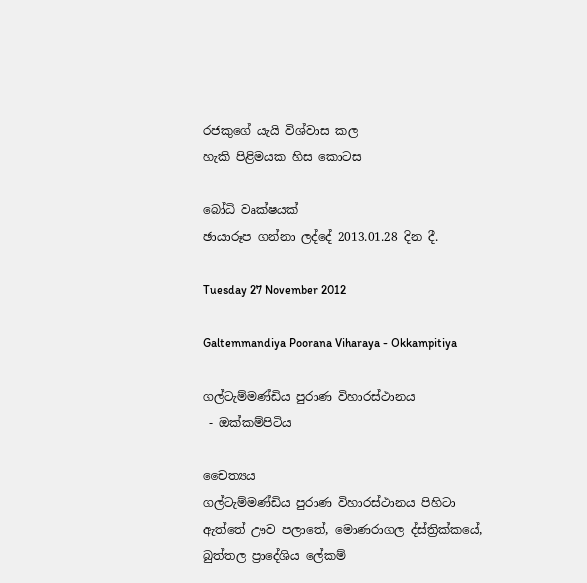රජකුගේ යැයි විශ්වාස කල
හැකි පිළිමයක හිස කොටස

බෝධි වෘක්ෂයක්
ඡායාරූප ගන්නා ලද්දේ 2013.01.28 දින දී.

Tuesday 27 November 2012

Galtemmandiya Poorana Viharaya - Okkampitiya

ගල්ටැම්මණ්ඩිය පුරාණ විහාරස්ථානය
 - ඔක්කම්පිටිය

චෛත්‍යය
ගල්ටැම්මණ්ඩිය පුරාණ විහාරස්ථානය පිහිටා ඇත්තේ ඌව පලාතේ, මොණරාගල ද්ස්ත්‍රික්කයේ, බුත්තල ප්‍රාදේශිය ලේකම්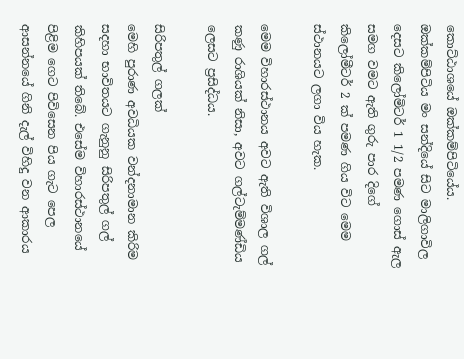කොට්ඨාශයේ ඔක්කම්පිටියේය. ඔක්කම්පිටිය මං සන්දියේ සිට මාලිගාවිල දෙසට කිලෝමිටර් 1 1/2 පමණ ගොස් ඇල සමග වමට ඇති ගුරු පාර දිගේ කිලෝමීටර් 2 ක් පමණ ගිය විට මෙම ස්ථානයට ලගා විය හැක.

මෙම විහාරස්ථානය අවට ඇති විශාල ගල් කණු රාශියක් නිසා, අවට ගල්ටැම්මණ්ඩිය ලෙසට ප්‍රසිද්ධය.

සිරිපතුල් ගලක්
මෙහි පුරාණ අවධියක වන්දනාමාන කිරිම සදහා භාවිතයට ගැනුනු සිරිපතුල් ගල් කිහිපයක් තිබේ. එසේම විහාරස්ථානයේ පිළිම ගෙට පිවිසෙන පිය ගැට පෙල ආසන්නයේ ගිනි දැල් විහිදු වන ආකාරය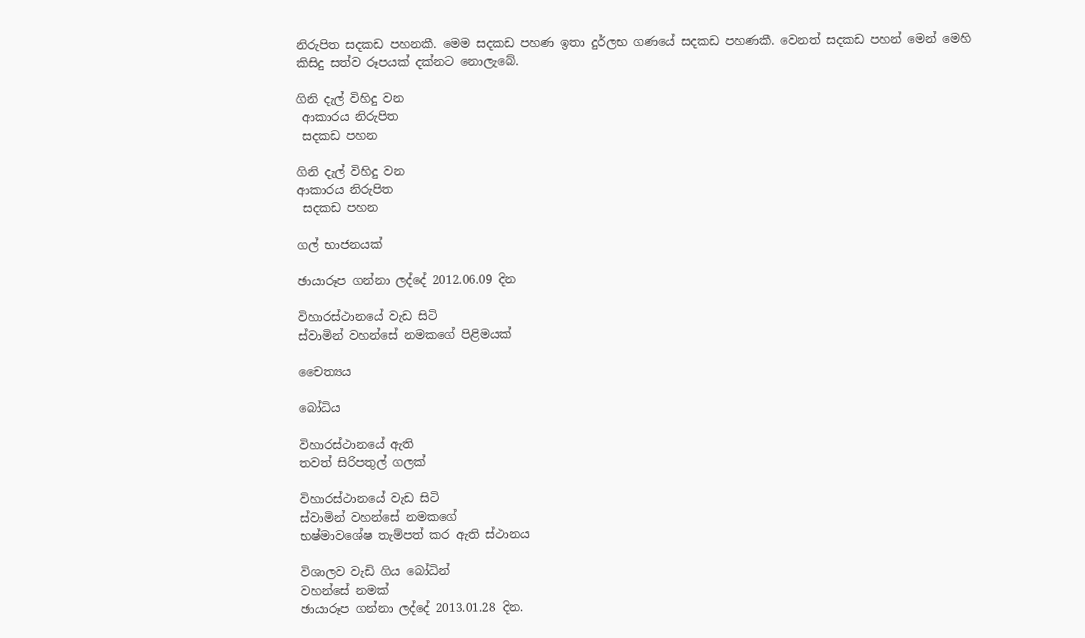නිරුපිත සදකඩ පහනකී. මෙම සදකඩ පහණ ඉතා දුර්ලභ ගණයේ සදකඩ පහණකී. වෙනත් සදකඩ පහන් මෙන් මෙහි කිසිදු සත්ව රූපයක් දක්නට නොලැබේ.

ගිනි දැල් විහිදු වන
 ආකාරය නිරුපිත
 සදකඩ පහන

ගිනි දැල් විහිදු වන
ආකාරය නිරුපිත
 සදකඩ පහන

ගල් භාජනයක්

ඡායාරූප ගන්නා ලද්දේ 2012.06.09 දින

විහාරස්ථානයේ වැඩ සිටි
ස්වාමින් වහන්සේ නමකගේ පිළිමයක්

චෛත්‍යය

බෝධිය

විහාරස්ථානයේ ඇති
තවත් සිරිපතුල් ගලක්

විහාරස්ථානයේ වැඩ සිටි
ස්වාමින් වහන්සේ නමකගේ
භෂ්මාවශේෂ තැම්පත් කර ඇති ස්ථානය

විශාලව වැඩි ගිය බෝධින්
වහන්සේ නමක්
ඡායාරූප ගන්නා ලද්දේ 2013.01.28 දින.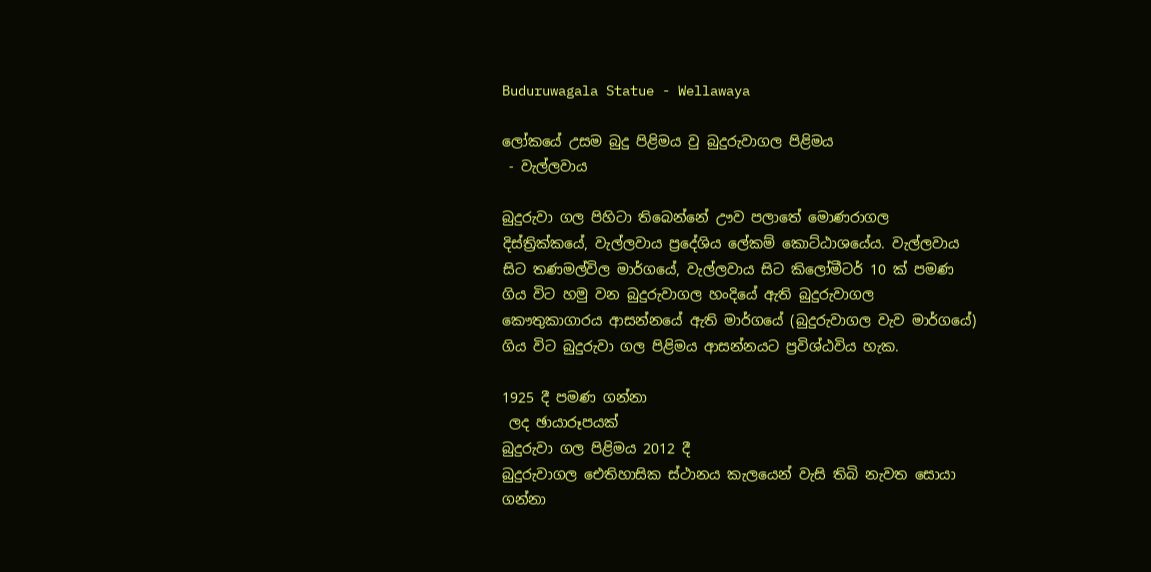Buduruwagala Statue - Wellawaya

ලෝකයේ උසම බුදු පිළිමය වු බුදුරුවාගල පිළිමය
 - වැල්ලවාය

බුදුරුවා ගල පිහිටා තිබෙන්නේ ඌව පලාතේ මොණරාගල දිස්ත්‍රික්කයේ, වැල්ලවාය ප්‍රදේශිය ලේකම් කොට්ඨාශයේය. වැල්ලවාය සිට තණමල්විල මාර්ගයේ, වැල්ලවාය සිට කිලෝමීටර් 10 ක් පමණ ගිය විට හමු වන බුදුරුවාගල හංදියේ ඇති බුදුරුවාගල කෞතුකාගාරය ආසන්නයේ ඇති මාර්ගයේ (බුදුරුවාගල වැව මාර්ගයේ) ගිය විට බුදුරුවා ගල පිළිමය ආසන්නයට ප්‍රවිශ්ඨවිය හැක.

1925 දී පමණ ගන්නා
 ලද ඡායාරූපයක්
බුදුරුවා ගල පිළිමය 2012 දී
බුදුරුවාගල ඓතිහාසික ස්ථානය කැලයෙන් වැසි තිබි නැවත සොයා ගන්නා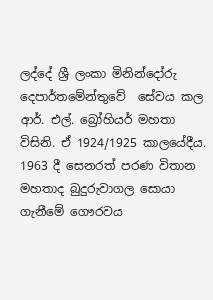ලද්දේ ශ්‍රී ලංකා මිනින්දෝරු දෙපාර්තමේන්තුවේ  සේවය කල ආර්. එල්. බ්‍රෝහියර් මහතා විසිනි. ඒ 1924/1925 කාලයේදීය. 1963 දී සෙනරත් පරණ විතාන මහතාද බුදුරුවාගල සොයා ගැනීමේ ගෞරවය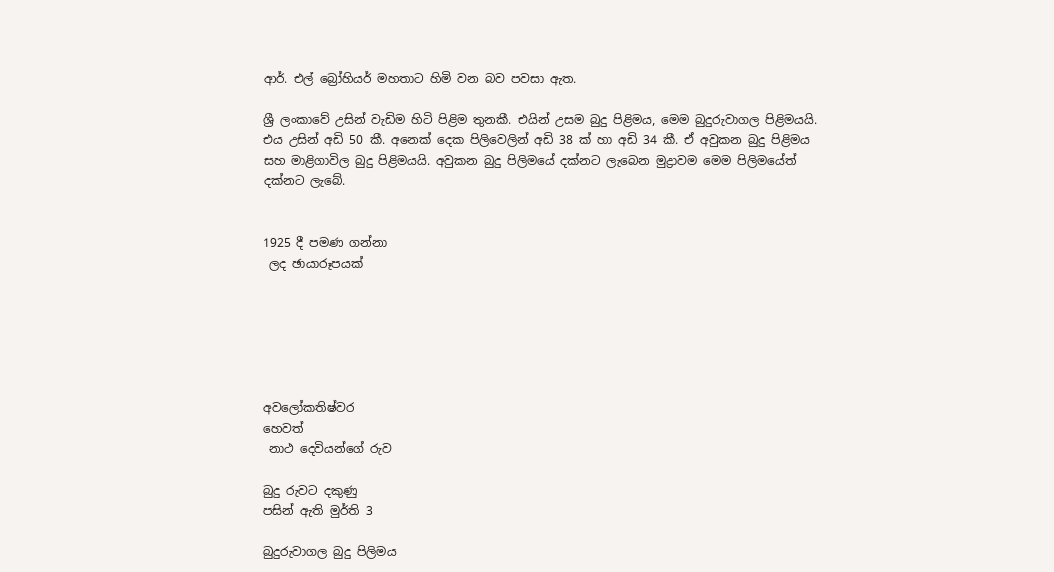ආර්. එල් බ්‍රෝහියර් මහතාට හිමි වන බව පවසා ඇත.

ශ්‍රී ලංකාවේ උසින් වැඩිම හිටි පිළිම තුනකී. එයින් උසම බුදු පිළිමය, මෙම බුදුරුවාගල පිළිමයයි. එය උසින් අඩි 50 කී. අනෙක් දෙක පිලිවෙලින් අඩි 38 ක් හා අඩි 34 කී. ඒ අවුකන බුදු පිළිමය සහ මාළිගාවිල බුදු පිළිමයයි. අවුකන බුදු පිලිමයේ දක්නට ලැබෙන මුද්‍රාවම මෙම පිලිමයේත් දක්නට ලැබේ.


1925 දී පමණ ගන්නා
 ලද ඡායාරූපයක්






අවලෝකතිෂ්වර
හෙවත්
 නාථ දෙවියන්ගේ රුව

බුදු රුවට දකුණු
පසින් ඇති මුර්ති 3

බුදුරුවාගල බුදු පිලිමය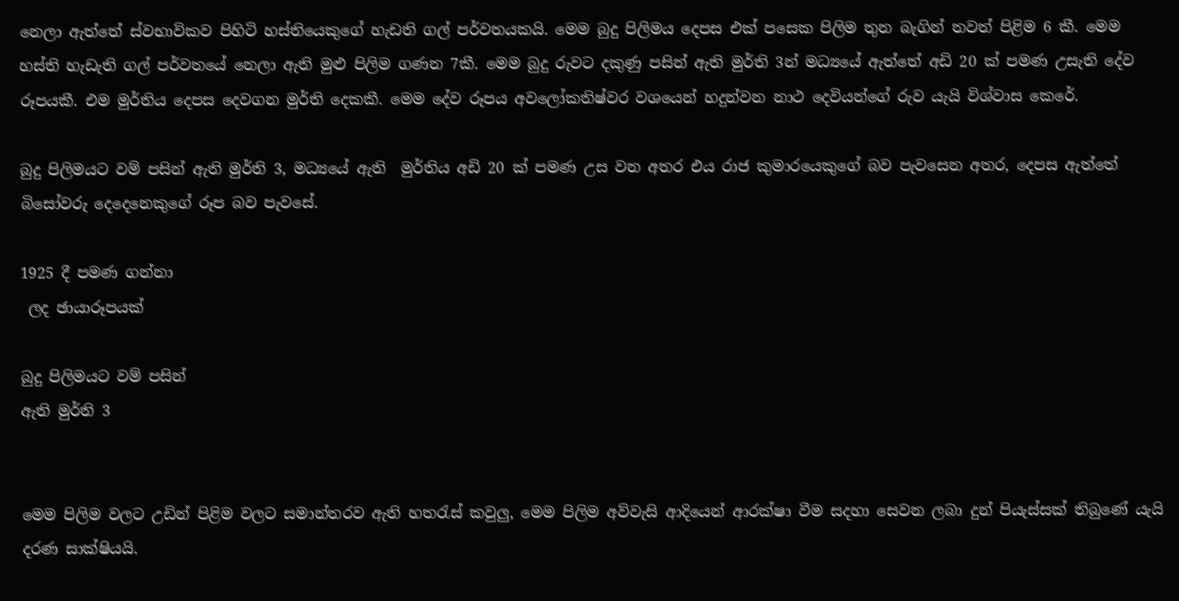නෙලා ඇත්තේ ස්වභාවිකව පිහිටි හස්තියෙකුගේ හැඩති ගල් පර්වතයකයි. මෙම බුදු පිලිමය දෙපස එක් පසෙක පිලිම තුන බැගින් තවත් පිළිම 6 කී. මෙම හස්ති හැඩැති ගල් පර්වතයේ නෙලා ඇති මුළු පිලිම ගණන 7කී. මෙම බුදු රුවට දකුණු පසින් ඇති මුර්ති 3න් මධ්‍යයේ ඇත්තේ අඩි 20 ක් පමණ උසැති දේව රූපයකී. එම මුර්තිය දෙපස දෙවගන මුර්ති දෙකකී. මෙම දේව රූපය අවලෝකතිෂ්වර වශයෙන් හදුන්වන නාථ දෙවියන්ගේ රුව යැයි විශ්වාස කෙරේ.

බුදු පිලිමයට වම් පසින් ඇති මුර්ති 3, මධ්‍යයේ ඇති  මුර්තිය අඩි 20 ක් පමණ උස වන අතර එය රාජ කුමාරයෙකුගේ බව පැවසෙන අතර, දෙපස ඇත්තේ බිසෝවරු දෙදෙනෙකුගේ රූප බව පැවසේ.

1925 දී පමණ ගන්නා
 ලද ඡායාරූපයක්

බුදු පිලිමයට වම් පසින්
ඇති මුර්ති 3


මෙම පිලිම වලට උඩින් පිළිම වලට සමාන්තරව ඇති හතරැස් කවුලු, මෙම පිලිම අව්වැසි ආදියෙන් ආරක්ෂා වීම සදහා සෙවන ලබා දුන් පියැස්සක් තිබුණේ යැයි දරණ සාක්ෂියයි.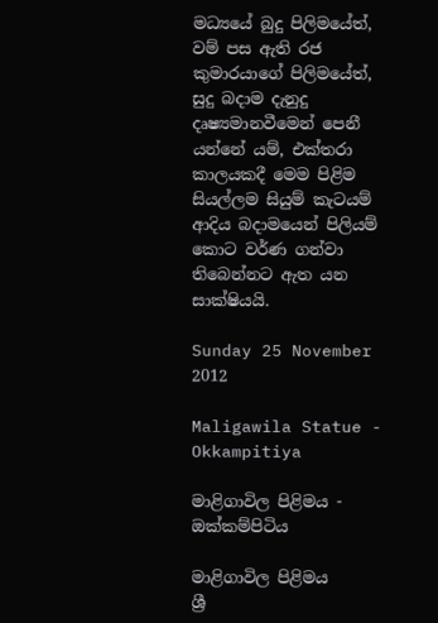මධ්‍යයේ බුදු පිලිමයේත්, වම් පස ඇති රජ කුමාරයාගේ පිලිමයේත්, සුදු බදාම දැනුදු දෘෂ්‍යමානවීමෙන් පෙනී යන්නේ යම්, එක්තරා කාලයකදී මෙම පිළිම සියල්ලම සියුම් කැටයම් ආදිය බදාමයෙන් පිලියම් කොට වර්ණ ගන්වා තිබෙන්නට ඇත යන සාක්ෂියයි.

Sunday 25 November 2012

Maligawila Statue - Okkampitiya

මාළිගාවිල පිළිමය - ඔක්කම්පිටිය

මාළිගාවිල පිළිමය
ශ්‍රී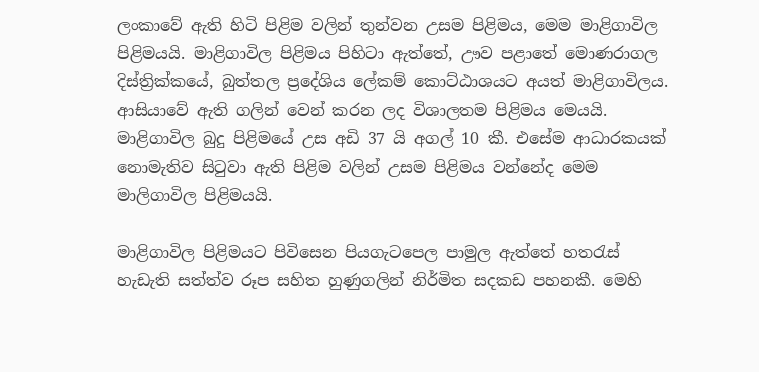ලංකාවේ ඇති හිටි පිළිම වලින් තුන්වන උසම පිළිමය, මෙම මාළිගාවිල පිළිමයයි. මාළිගාවිල පිළිමය පිහිටා ඇත්තේ, ඌව පළාතේ මොණරාගල දිස්ත්‍රික්කයේ, බුත්තල ප්‍රදේශිය ලේකම් කොට්ඨාශයට අයත් මාළිගාවිලය. ආසියාවේ ඇති ගලින් වෙන් කරන ලද විශාලතම පිළිමය මෙයයි.  මාළිගාවිල බුදු පිළිමයේ උස අඩි 37 යි අගල් 10 කී. එසේම ආධාරකයක් නොමැතිව සිටුවා ඇති පිළිම වලින් උසම පිළිමය වන්නේද මෙම මාලිගාවිල පිළිමයයි.

මාළිගාවිල පිළිමයට පිවිසෙන පියගැටපෙල පාමුල ඇත්තේ හතරැස් හැඩැති සත්ත්ව රූප සහිත හුණුගලින් නිර්මිත සදකඩ පහනකී. මෙහි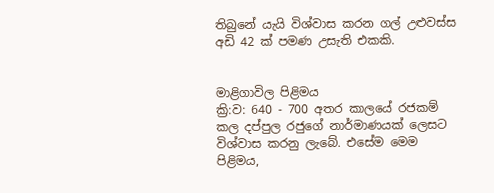තිබුනේ යැයි විශ්වාස කරන ගල් උළුවස්ස අඩි 42 ක් පමණ උසැති එකකි.


මාළිගාවිල පිළිමය
ක්‍රි:ව: 640 - 700 අතර කාලයේ රජකම් කල දප්පුල රජුගේ නාර්මාණයක් ලෙසට විශ්වාස කරනු ලැබේ. එසේම මෙම පිළිමය,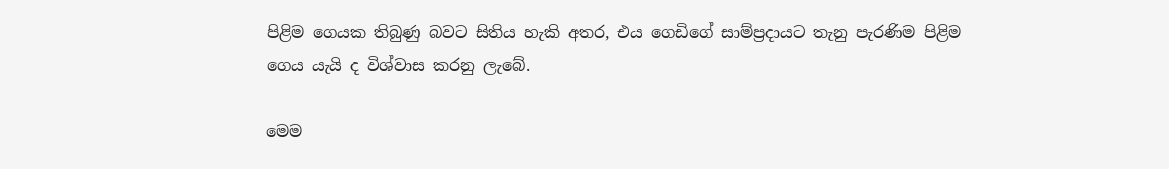පිළිම ගෙයක තිබුණු බවට සිතිය හැකි අතර, එය ගෙඩිගේ සාම්ප්‍රදායට තැනු පැරණිම පිළිම  ගෙය යැයි ද විශ්වාස කරනු ලැබේ.

මෙම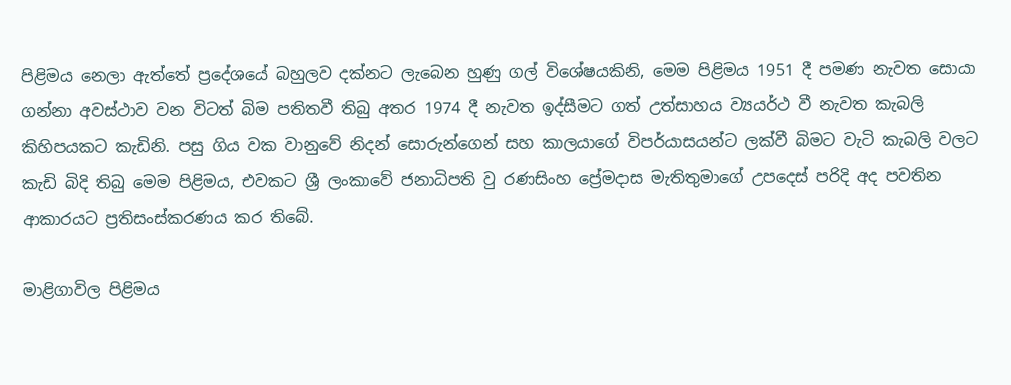පිළිමය නෙලා ඇත්තේ ප්‍රදේශයේ බහුලව දක්නට ලැබෙන හුණු ගල් විශේෂයකිනි, මෙම පිළිමය 1951 දී පමණ නැවත සොයා ගන්නා අවස්ථාව වන විටත් බිම පතිතවී තිබු අතර 1974 දී නැවත ඉද්සීමට ගත් උත්සාහය ව්‍යයර්ථ වී නැවත කැබලි කිහිපයකට කැඩිනි. පසු ගිය වක වානුවේ නිදන් සොරුන්ගෙන් සහ කාලයාගේ විපර්යාසයන්ට ලක්වී බිමට වැටි කැබලි වලට කැඩි බිදි තිබු මෙම පිළිමය, එවකට ශ්‍රී ලංකාවේ ජනාධිපති වු රණසිංහ ප්‍රේමදාස මැතිතුමාගේ උපදෙස් පරිදි අද පවතින ආකාරයට ප්‍රතිසංස්කරණය කර තිබේ.

මාළිගාවිල පිළිමය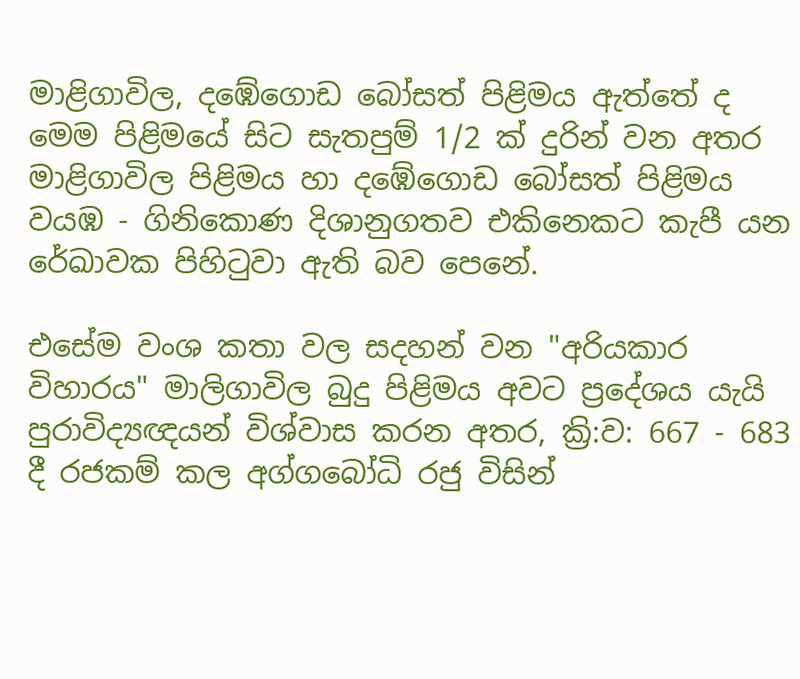මාළිගාවිල, දඹේගොඩ බෝසත් පිළිමය ඇත්තේ ද මෙම පිළිමයේ සිට සැතපුම් 1/2 ක් දුරින් වන අතර මාළිගාවිල පිළිමය හා දඹේගොඩ බෝසත් පිළිමය වයඹ - ගිනිකොණ දිශානුගතව එකිනෙකට කැපී යන රේඛාවක පිහිටුවා ඇති බව පෙනේ.

එසේම වංශ කතා වල සදහන් වන "අරියකාර විහාරය" මාලිගාවිල බුදු පිළිමය අවට ප්‍රදේශය යැයි පුරාවිද්‍යඥයන් විශ්වාස කරන අතර, ක්‍රි:ව: 667 - 683 දී රජකම් කල අග්ගබෝධි රජු විසින්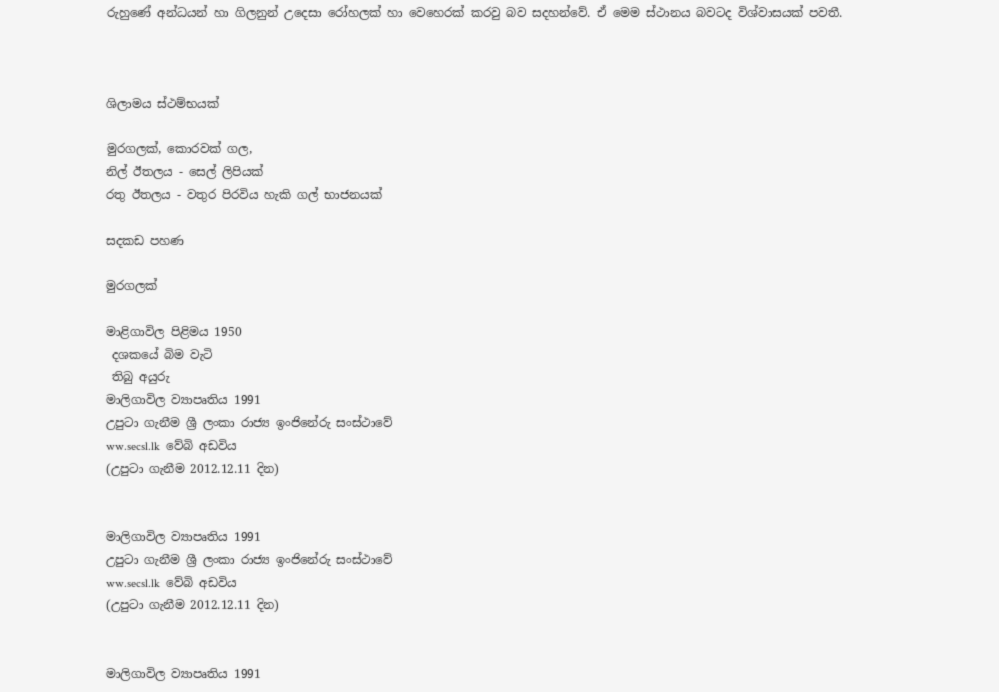රුහුණේ අන්ධයන් හා ගිලනුන් උදෙසා රෝහලක් හා වෙහෙරක් කරවු බව සදහන්වේ. ඒ මෙම ස්ථානය බවටද විශ්වාසයක් පවතී.



ශිලාමය ස්ථම්භයක්

මුරගලක්, කොරවක් ගල,
නිල් ඊතලය - සෙල් ලිපියක්
රතු ඊතලය - වතුර පිරවිය හැකි ගල් භාජනයක්

සදකඩ පහණ

මුරගලක්

මාළිගාවිල පිළිමය 1950
 දශකයේ බිම වැටි
 තිබු අයුරු
මාලිගාවිල ව්‍යාපෘතිය 1991
උපුටා ගැනීම ශ්‍රී ලංකා රාජ්‍ය ඉංජිනේරු සංස්ථාවේ
ww.secsl.lk  වේබි අඩවිය
(උපුටා ගැනීම 2012.12.11 දින)


මාලිගාවිල ව්‍යාපෘතිය 1991
උපුටා ගැනීම ශ්‍රී ලංකා රාජ්‍ය ඉංජිනේරු සංස්ථාවේ
ww.secsl.lk  වේබි අඩවිය
(උපුටා ගැනීම 2012.12.11 දින)


මාලිගාවිල ව්‍යාපෘතිය 1991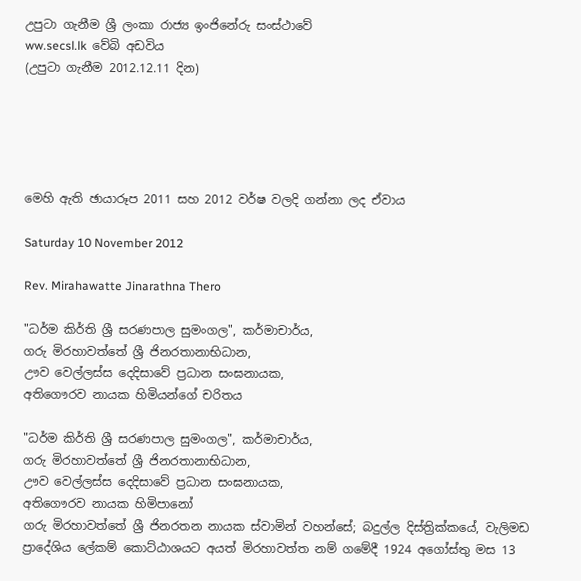උපුටා ගැනීම ශ්‍රී ලංකා රාජ්‍ය ඉංජිනේරු සංස්ථාවේ
ww.secsl.lk  වේබි අඩවිය
(උපුටා ගැනීම 2012.12.11 දින)





මෙහි ඇති ඡායාරූප 2011 සහ 2012 වර්ෂ වලදි ගන්නා ලද ඒවාය

Saturday 10 November 2012

Rev. Mirahawatte Jinarathna Thero

"ධර්ම කිර්ති ශ්‍රී සරණපාල සුමංගල", කර්මාචාර්ය,
ගරු මිරහාවත්තේ ශ්‍රී ජිනරතානාභිධාන,
ඌව වෙල්ලස්ස දෙදිසාවේ ප්‍රධාන සංඝනායක,
අතිගෞරව නායක හිමියන්ගේ චරිතය

"ධර්ම කිර්ති ශ්‍රී සරණපාල සුමංගල", කර්මාචාර්ය,
ගරු මිරහාවත්තේ ශ්‍රී ජිනරතානාභිධාන,
ඌව වෙල්ලස්ස දෙදිසාවේ ප්‍රධාන සංඝනායක,
අතිගෞරව නායක හිමිපානෝ
ගරු මිරහාවත්තේ ශ්‍රී ජිනරතන නායක ස්වාමින් වහන්සේ; බදුල්ල දිස්ත්‍රික්කයේ, වැලිමඩ ප්‍රාදේශිය ලේකම් කොට්ඨාශයට අයත් මිරහාවත්ත නම් ගමේදී 1924 අගෝස්තු මස 13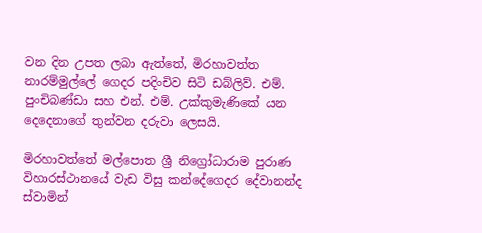වන දින උපත ලබා ඇත්තේ, මිරහාවත්ත නාරම්මුල්ලේ ගෙදර පදිංචිව සිටි ඩබ්ලිව්. එම්. පුංචිබණ්ඩා සහ එන්. එම්. උක්කුමැණිකේ යන දෙදෙනාගේ තුන්වන දරුවා ලෙසයි.

මිරහාවත්තේ මල්පොත ශ්‍රී නිග්‍රෝධාරාම පුරාණ විහාරස්ථානයේ වැඩ විසු කන්දේගෙදර දේවානන්ද ස්වාමින්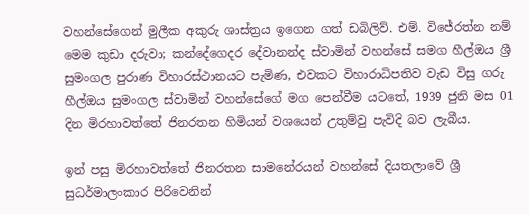වහන්සේගෙන් මුලීක අකුරු ශාස්ත්‍රය ඉගෙන ගත් ඩබිලිව්. එම්. විජේරත්න නම් මෙම කුඩා දරුවා; කන්දේගෙදර දේවානන්ද ස්වාමින් වහන්සේ සමග හීල්ඔය ශ්‍රී සුමංගල පුරාණ විහාරස්ථානයට පැමිණ, එවකට විහාරාධිපතිව වැඩ විසු ගරු හීල්ඔය සුමංගල ස්වාමින් වහන්සේගේ මග පෙන්වීම යටතේ, 1939 ජුනි මස 01 දින මිරහාවත්තේ ජිනරතන හිමියන් වශයෙන් උතුම්වු පැවිදි බව ලැබීය.

ඉන් පසු මිරහාවත්තේ ජිනරතන සාමනේරයන් වහන්සේ දියතලාවේ ශ්‍රී සුධර්මාලංකාර පිරිවෙනින්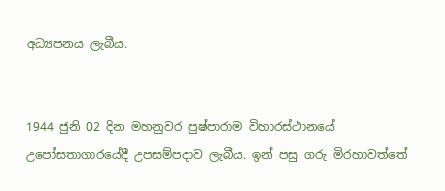අධ්‍යපනය ලැබීය.


1944 ජුනි 02 දින මහනුවර පුෂ්පාරාම විහාරස්ථානයේ උපෝසතාගාරයේදී උපසම්පදාව ලැබීය. ඉන් පසු ගරු මිරහාවත්තේ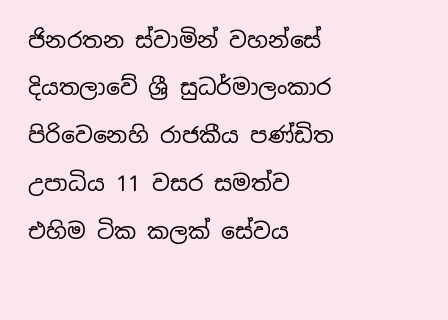ජිනරතන ස්වාමින් වහන්සේ දියතලාවේ ශ්‍රී සුධර්මාලංකාර පිරිවෙනෙහි රාජකීය පණ්ඩිත උපාධිය 11 වසර සමත්ව එහිම ටික කලක් සේවය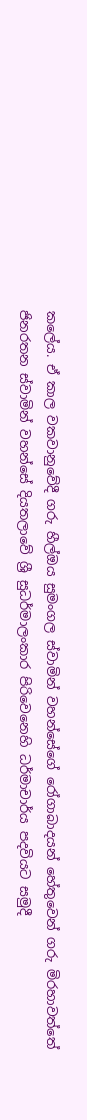කලේය. ඒ කාල වකවානුවේදී ගරු හීල්ඔය සුමංගල ස්වාමින් වහන්සේගේ රෝගාබාදයන් හේතුවෙන් ගරු මිරහාවත්තේ ජිනරතන ස්වාමින් වහන්සේ දියතලාවේ ශ්‍රී සුධර්මාලංකාර පිරිවෙනෙහි ධර්මාචාර්ය පදවියට සමුදී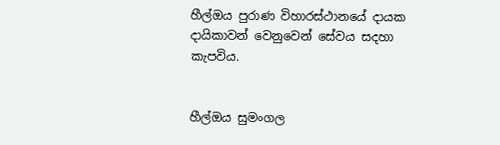හීල්ඔය පුරාණ විහාරස්ථානයේ දායක දායිකාවන් වෙනුවෙන් සේවය සදහා කැපවිය.


හීල්ඔය සුමංගල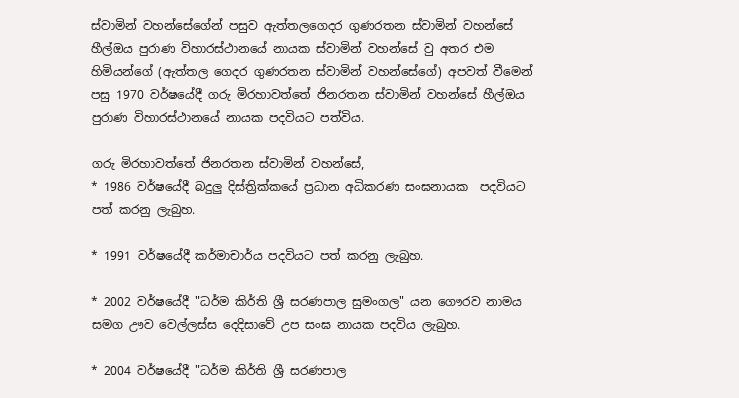ස්වාමින් වහන්සේගේන් පසුව ඇත්තලගෙදර ගුණරතන ස්වාමින් වහන්සේ හීල්ඔය පුරාණ විහාරස්ථානයේ නායක ස්වාමින් වහන්සේ වු අතර එම හිමියන්ගේ (ඇත්තල ගෙදර ගුණරතන ස්වාමින් වහන්සේගේ) අපවත් වීමෙන් පසු 1970 වර්ෂයේදී ගරු මිරහාවත්තේ ජිනරතන ස්වාමින් වහන්සේ හීල්ඔය පුරාණ විහාරස්ථානයේ නායක පදවියට පත්විය.

ගරු මිරහාවත්තේ ජිනරතන ස්වාමින් වහන්සේ,
* 1986 වර්ෂයේදී බදුලු දිස්ත්‍රික්කයේ ප්‍රධාන අධිකරණ සංඝනායක  පදවියට පත් කරනු ලැබුහ.

* 1991 වර්ෂයේදී කර්මාචාර්ය පදවියට පත් කරනු ලැබුහ.

* 2002 වර්ෂයේදී "ධර්ම කිර්ති ශ්‍රී සරණපාල සුමංගල" යන ගෞරව නාමය සමග ඌව වෙල්ලස්ස දෙදිසාවේ උප සංඝ නායක පදවිය ලැබුහ.

* 2004 වර්ෂයේදී "ධර්ම කිර්ති ශ්‍රී සරණපාල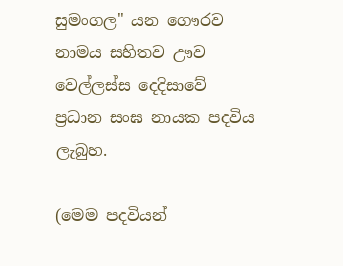සුමංගල" යන ගෞරව නාමය සහිතව ඌව වෙල්ලස්ස දෙදිසාවේ ප්‍රධාන සංඝ නායක පදවිය ලැබුහ.

(මෙම පදවියන්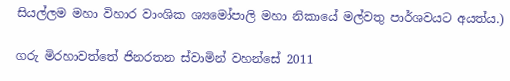සියල්ලම මහා විහාර වාංශික ශ්‍යමෝපාලි මහා නිකායේ මල්වතු පාර්ශවයට අයත්ය.)

ගරු මිරහාවත්තේ ජිනරතන ස්වාමින් වහන්සේ 2011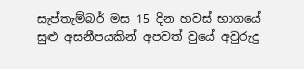සැප්තැම්බර් මස 15 දින හවස් භාගයේ සුළු අසනීපයකින් අපවත් වුයේ අවුරුදු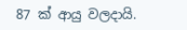87 ක් ආයු වලදායි.